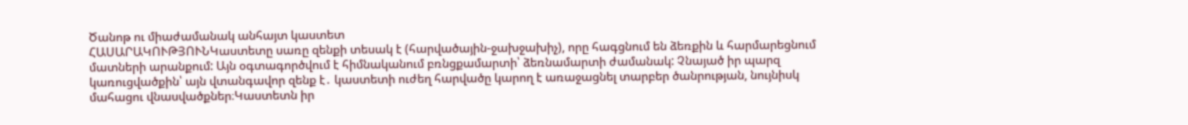Ծանոթ ու միաժամանակ անհայտ կաստետ
ՀԱՍԱՐԱԿՈՒԹՅՈՒՆԿաստետը սառը զենքի տեսակ է (հարվածային-ջախջախիչ), որը հագցնում են ձեռքին և հարմարեցնում մատների արանքում: Այն օգտագործվում է հիմնականում բռնցքամարտի՝ ձեռնամարտի ժամանակ: Չնայած իր պարզ կառուցվածքին՝ այն վտանգավոր զենք է․ կաստետի ուժեղ հարվածը կարող է առաջացնել տարբեր ծանրության, նույնիսկ մահացու վնասվածքներ։Կաստետն իր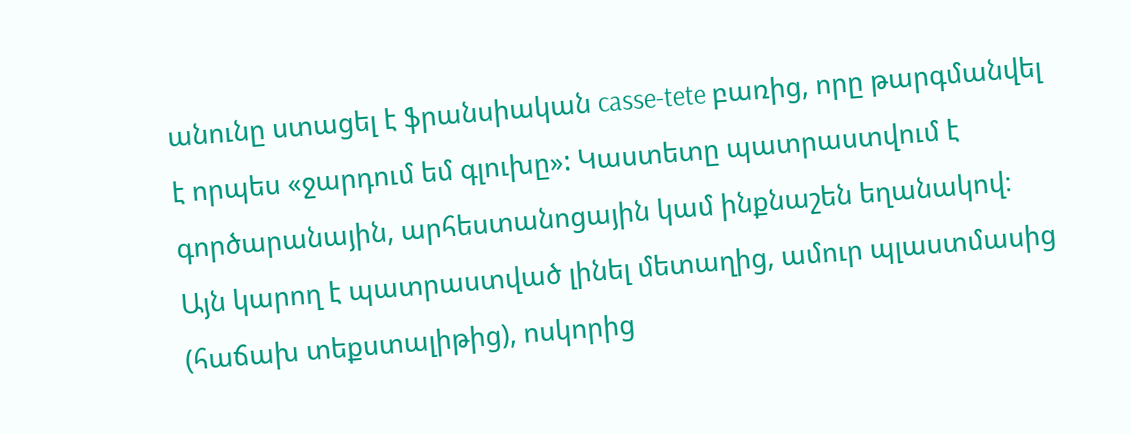անունը ստացել է ֆրանսիական casse-tete բառից, որը թարգմանվել է որպես «ջարդում եմ գլուխը»: Կաստետը պատրաստվում է գործարանային, արհեստանոցային կամ ինքնաշեն եղանակով։ Այն կարող է պատրաստված լինել մետաղից, ամուր պլաստմասից (հաճախ տեքստալիթից), ոսկորից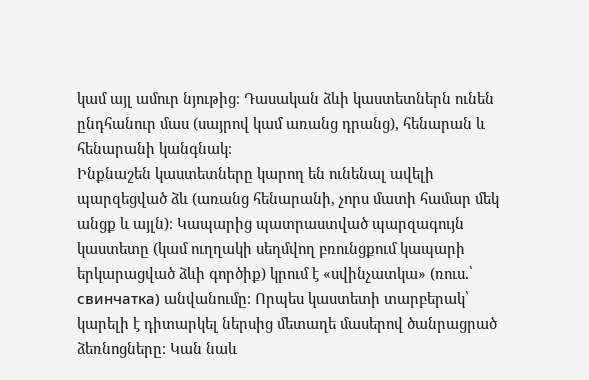կամ այլ ամուր նյութից։ Դասական ձևի կաստետներն ունեն ընդհանուր մաս (սայրով կամ առանց դրանց), հենարան և հենարանի կանգնակ։
Ինքնաշեն կաստետները կարող են ունենալ ավելի պարզեցված ձև (առանց հենարանի, չորս մատի համար մեկ անցք և այլն)։ Կապարից պատրաստված պարզագույն կաստետը (կամ ուղղակի սեղմվող բռունցքում կապարի երկարացված ձևի գործիք) կրում է «սվինչատկա» (ռուս.՝ свинчатка) անվանումը։ Որպես կաստետի տարբերակ՝ կարելի է դիտարկել ներսից մետաղե մասերով ծանրացրած ձեռնոցները։ Կան նաև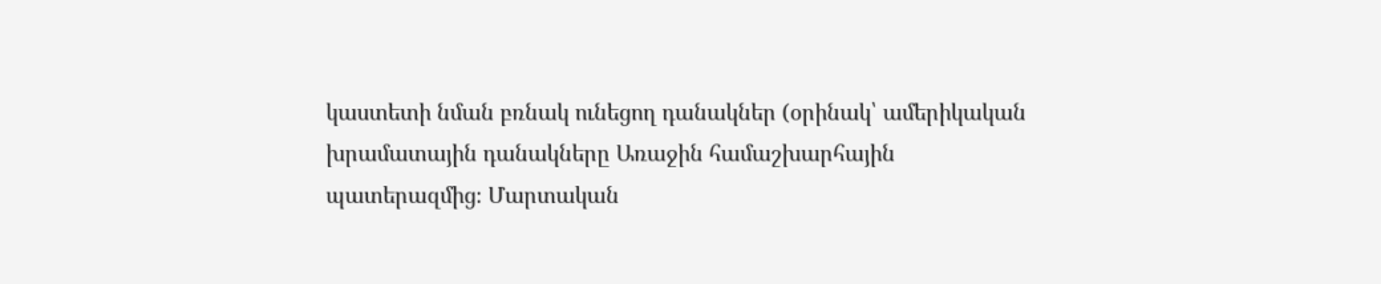կաստետի նման բռնակ ունեցող դանակներ (օրինակ՝ ամերիկական խրամատային դանակները Առաջին համաշխարհային պատերազմից։ Մարտական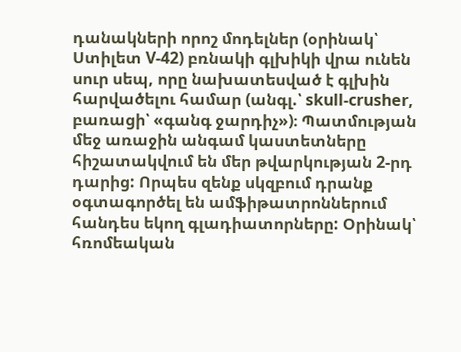դանակների որոշ մոդելներ (օրինակ՝ Ստիլետ V-42) բռնակի գլխիկի վրա ունեն սուր սեպ, որը նախատեսված է գլխին հարվածելու համար (անգլ.՝ skull-crusher, բառացի՝ «գանգ ջարդիչ»)։ Պատմության մեջ առաջին անգամ կաստետները հիշատակվում են մեր թվարկության 2-րդ դարից: Որպես զենք սկզբում դրանք օգտագործել են ամֆիթատրոններում հանդես եկող գլադիատորները: Օրինակ՝ հռոմեական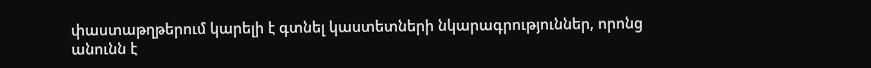փաստաթղթերում կարելի է գտնել կաստետների նկարագրություններ, որոնց անունն է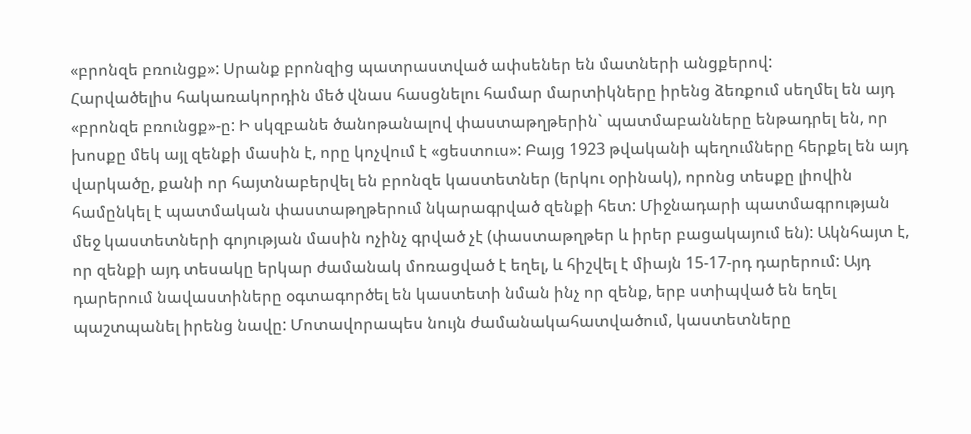«բրոնզե բռունցք»: Սրանք բրոնզից պատրաստված ափսեներ են մատների անցքերով:
Հարվածելիս հակառակորդին մեծ վնաս հասցնելու համար մարտիկները իրենց ձեռքում սեղմել են այդ «բրոնզե բռունցք»-ը: Ի սկզբանե ծանոթանալով փաստաթղթերին` պատմաբանները ենթադրել են, որ խոսքը մեկ այլ զենքի մասին է, որը կոչվում է «ցեստուս»: Բայց 1923 թվականի պեղումները հերքել են այդ վարկածը, քանի որ հայտնաբերվել են բրոնզե կաստետներ (երկու օրինակ), որոնց տեսքը լիովին համընկել է պատմական փաստաթղթերում նկարագրված զենքի հետ: Միջնադարի պատմագրության մեջ կաստետների գոյության մասին ոչինչ գրված չէ (փաստաթղթեր և իրեր բացակայում են): Ակնհայտ է, որ զենքի այդ տեսակը երկար ժամանակ մոռացված է եղել, և հիշվել է միայն 15-17-րդ դարերում: Այդ դարերում նավաստիները օգտագործել են կաստետի նման ինչ որ զենք, երբ ստիպված են եղել պաշտպանել իրենց նավը: Մոտավորապես նույն ժամանակահատվածում, կաստետները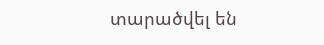տարածվել են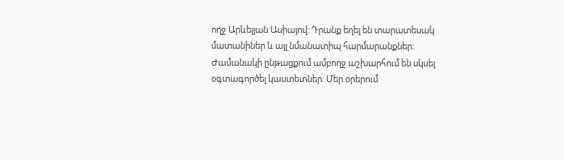ողջ Արևելյան Ասիայով: Դրանք եղել են տարատեսակ մատանիներ և այլ նմանատիպ հարմարանքներ: Ժամանակի ընթացքում ամբողջ աշխարհում են սկսել օգտագործել կաստետներ: Մեր օրերում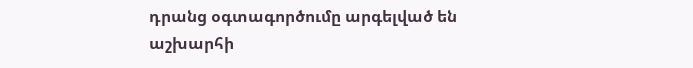դրանց օգտագործումը արգելված են աշխարհի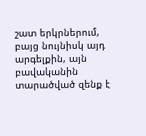շատ երկրներում, բայց նույնիսկ այդ արգելքին, այն բավականին տարածված զենք է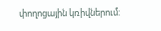փողոցային կռիվներում: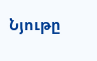Նյութը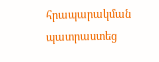հրապարակման պատրաստեց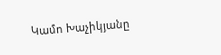Կամո Խաչիկյանը